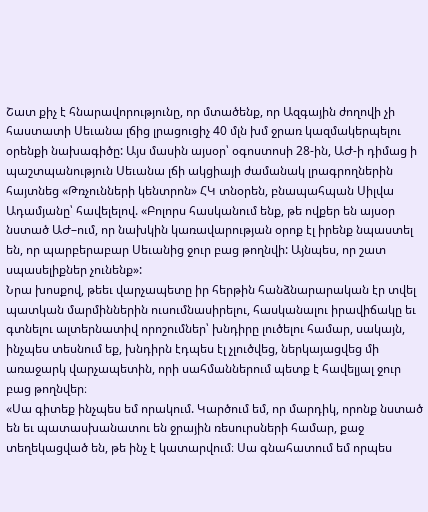Շատ քիչ է հնարավորությունը, որ մտածենք, որ Ազգային ժողովի չի հաստատի Սեւանա լճից լրացուցիչ 40 մլն խմ ջրառ կազմակերպելու օրենքի նախագիծը: Այս մասին այսօր՝ օգոստոսի 28-ին, ԱԺ-ի դիմաց ի պաշտպանություն Սեւանա լճի ակցիայի ժամանակ լրագրողներին հայտնեց «Թռչունների կենտրոն» ՀԿ տնօրեն, բնապահպան Սիլվա Ադամյանը՝ հավելելով. «Բոլորս հասկանում ենք, թե ովքեր են այսօր նստած ԱԺ–ում, որ նախկին կառավարության օրոք էլ իրենք նպաստել են, որ պարբերաբար Սեւանից ջուր բաց թողնվի: Այնպես, որ շատ սպասելիքներ չունենք»:
Նրա խոսքով, թեեւ վարչապետը իր հերթին հանձնարարական էր տվել պատկան մարմիններին ուսումնասիրելու, հասկանալու իրավիճակը եւ գտնելու ալտերնատիվ որոշումներ՝ խնդիրը լուծելու համար, սակայն, ինչպես տեսնում եք, խնդիրն էդպես էլ չլուծվեց, ներկայացվեց մի առաջարկ վարչապետին, որի սահմաններում պետք է հավելյալ ջուր բաց թողնվեր։
«Սա գիտեք ինչպես եմ որակում. Կարծում եմ, որ մարդիկ, որոնք նստած են եւ պատասխանատու են ջրային ռեսուրսների համար, քաջ տեղեկացված են, թե ինչ է կատարվում։ Սա գնահատում եմ որպես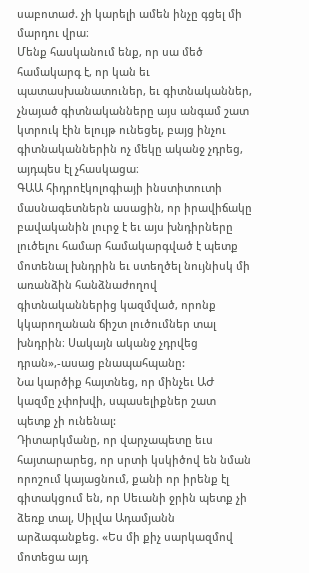սաբոտաժ. չի կարելի ամեն ինչը գցել մի մարդու վրա։
Մենք հասկանում ենք, որ սա մեծ համակարգ է, որ կան եւ պատասխանատուներ, եւ գիտնականներ, չնայած գիտնականները այս անգամ շատ կտրուկ էին ելույթ ունեցել, բայց ինչու գիտնականներին ոչ մեկը ականջ չդրեց, այդպես էլ չհասկացա։
ԳԱԱ հիդրոէկոլոգիայի ինստիտուտի մասնագետներն ասացին, որ իրավիճակը բավականին լուրջ է եւ այս խնդիրները լուծելու համար համակարգված է պետք մոտենալ խնդրին եւ ստեղծել նույնիսկ մի առանձին հանձնաժողով գիտնականներից կազմված, որոնք կկարողանան ճիշտ լուծումներ տալ խնդրին։ Սակայն ականջ չդրվեց դրան»,-ասաց բնապահպանը:
Նա կարծիք հայտնեց, որ մինչեւ ԱԺ կազմը չփոխվի, սպասելիքներ շատ պետք չի ունենալ:
Դիտարկմանը, որ վարչապետը եւս հայտարարեց, որ սրտի կսկիծով են նման որոշում կայացնում, քանի որ իրենք էլ գիտակցում են, որ Սեւանի ջրին պետք չի ձեռք տալ, Սիլվա Ադամյանն արձագանքեց. «Ես մի քիչ սարկազմով մոտեցա այդ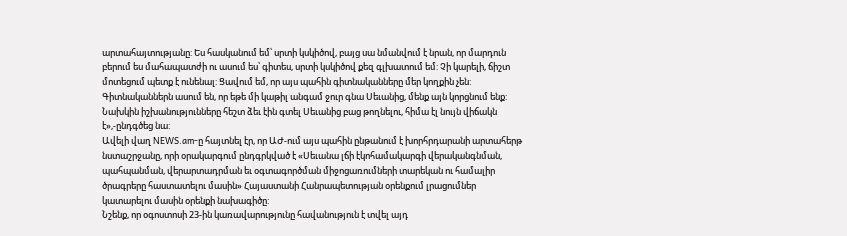արտահայտությանը: Ես հասկանում եմ՝ սրտի կսկիծով, բայց սա նմանվում է նրան, որ մարդուն բերում ես մահապատժի ու ասում ես՝ գիտես, սրտի կսկիծով քեզ գլխատում եմ: Չի կարելի, ճիշտ մոտեցում պետք է ունենալ: Ցավում եմ, որ այս պահին գիտնականները մեր կողքին չեն: Գիտնականներն ասում են, որ եթե մի կաթիլ անգամ ջուր գնա Սեւանից, մենք այն կորցնում ենք: Նախկին իշխանությունները հեշտ ձեւ էին գտել Սեւանից բաց թողնելու, հիմա էլ նույն վիճակն է»,-ընդգծեց նա:
Ավելի վաղ NEWS.am-ը հայտնել էր, որ ԱԺ-ում այս պահին ընթանում է խորհրդարանի արտահերթ նստաշրջանը, որի օրակարգում ընդգրկված է «Սեւանա լճի էկոհամակարգի վերականգնման, պահպանման, վերարտադրման եւ օգտագործման միջոցառումների տարեկան ու համալիր ծրագրերը հաստատելու մասին» Հայաստանի Հանրապետության օրենքում լրացումներ կատարելու մասին օրենքի նախագիծը:
Նշենք, որ օգոստոսի 23-ին կառավարությունը հավանություն է տվել այդ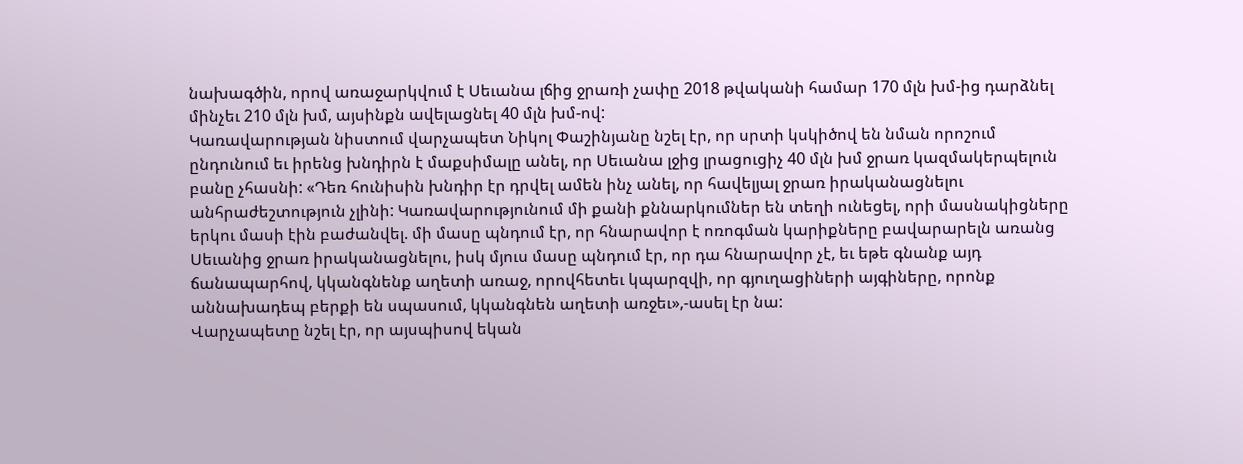նախագծին, որով առաջարկվում է Սեւանա լճից ջրառի չափը 2018 թվականի համար 170 մլն խմ-ից դարձնել մինչեւ 210 մլն խմ, այսինքն ավելացնել 40 մլն խմ-ով:
Կառավարության նիստում վարչապետ Նիկոլ Փաշինյանը նշել էր, որ սրտի կսկիծով են նման որոշում ընդունում եւ իրենց խնդիրն է մաքսիմալը անել, որ Սեւանա լջից լրացուցիչ 40 մլն խմ ջրառ կազմակերպելուն բանը չհասնի: «Դեռ հունիսին խնդիր էր դրվել ամեն ինչ անել, որ հավելյալ ջրառ իրականացնելու անհրաժեշտություն չլինի: Կառավարությունում մի քանի քննարկումներ են տեղի ունեցել, որի մասնակիցները երկու մասի էին բաժանվել. մի մասը պնդում էր, որ հնարավոր է ոռոգման կարիքները բավարարելն առանց Սեւանից ջրառ իրականացնելու, իսկ մյուս մասը պնդում էր, որ դա հնարավոր չէ, եւ եթե գնանք այդ ճանապարհով, կկանգնենք աղետի առաջ, որովհետեւ կպարզվի, որ գյուղացիների այգիները, որոնք աննախադեպ բերքի են սպասում, կկանգնեն աղետի առջեւ»,-ասել էր նա:
Վարչապետը նշել էր, որ այսպիսով եկան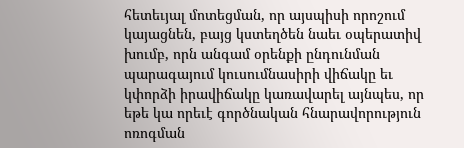հետեւյալ մոտեցման, որ այսպիսի որոշում կայացնեն, բայց կստեղծեն նաեւ օպերատիվ խումբ, որն անգամ օրենքի ընդունման պարագայում կուսումնասիրի վիճակը եւ կփորձի իրավիճակը կառավարել այնպես, որ եթե կա որեւէ գործնական հնարավորություն ոռոգման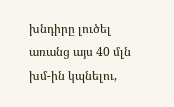խնդիրը լուծել առանց այս 40 մլն խմ-ին կպնելու,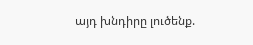այդ խնդիրը լուծենք.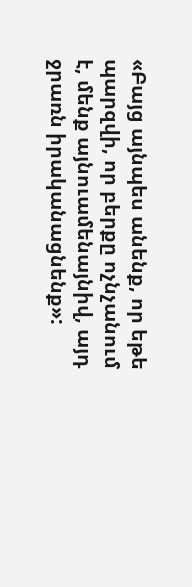«Բայց այնպես անենք, որ եթե պարզվի, որ բերքը ոչնչանում է, մենք այնուամենայնիվ, այդ ջրառն իրականացնենք»: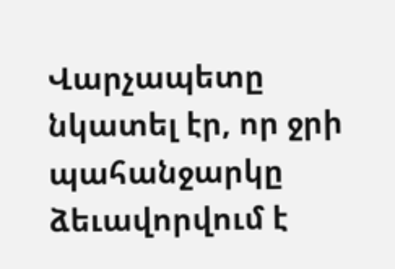Վարչապետը նկատել էր, որ ջրի պահանջարկը ձեւավորվում է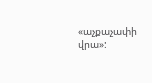«աչքաչափի վրա»: